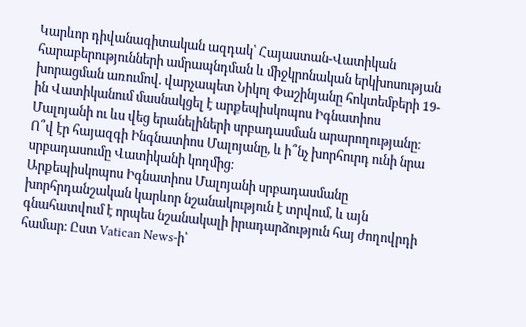Կարևոր դիվանագիտական ազդակ՝ Հայաստան-Վատիկան հարաբերությունների ամրապնդման և միջկրոնական երկխոսության խորացման առումով. վարչապետ Նիկոլ Փաշինյանը հոկտեմբերի 19-ին Վատիկանում մասնակցել է արքեպիսկոպոս Իգնատիոս Մալոյանի ու ևս վեց երանելիների սրբադասման արարողությանը։ Ո՞վ էր հայազգի Ինգնատիոս Մալոյանը, և ի՞նչ խորհուրդ ունի նրա սրբադասումը Վատիկանի կողմից։
Արքեպիսկոպոս Իգնատիոս Մալոյանի սրբադասմանը խորհրդանշական կարևոր նշանակություն է տրվում, և այն գնահատվում է որպես նշանակալի իրադարձություն հայ ժողովրդի համար։ Ըստ Vatican News-ի՝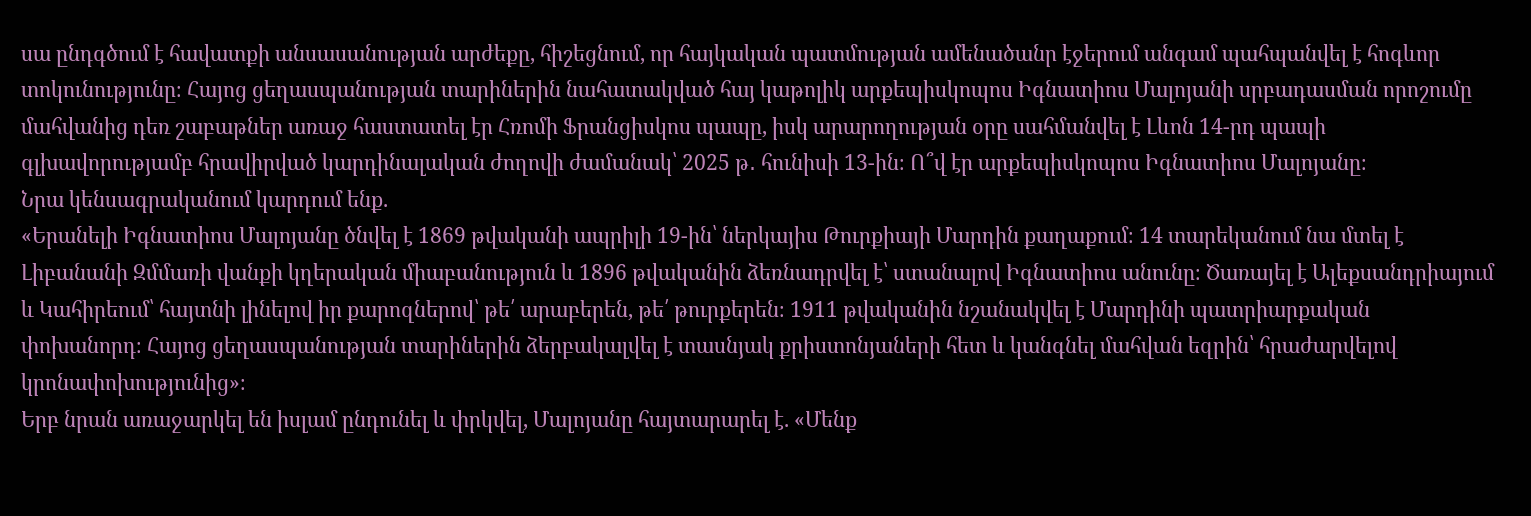սա ընդգծում է հավատքի անսասանության արժեքը, հիշեցնում, որ հայկական պատմության ամենածանր էջերում անգամ պահպանվել է հոգևոր տոկունությունը։ Հայոց ցեղասպանության տարիներին նահատակված հայ կաթոլիկ արքեպիսկոպոս Իգնատիոս Մալոյանի սրբադասման որոշումը մահվանից դեռ շաբաթներ առաջ հաստատել էր Հռոմի Ֆրանցիսկոս պապը, իսկ արարողության օրը սահմանվել է Լևոն 14-րդ պապի գլխավորությամբ հրավիրված կարդինալական ժողովի ժամանակ՝ 2025 թ․ հունիսի 13-ին։ Ո՞վ էր արքեպիսկոպոս Իգնատիոս Մալոյանը։
Նրա կենսագրականում կարդում ենք.
«Երանելի Իգնատիոս Մալոյանը ծնվել է 1869 թվականի ապրիլի 19-ին՝ ներկայիս Թուրքիայի Մարդին քաղաքում։ 14 տարեկանում նա մտել է Լիբանանի Զմմառի վանքի կղերական միաբանություն և 1896 թվականին ձեռնադրվել է՝ ստանալով Իգնատիոս անունը։ Ծառայել է Ալեքսանդրիայում և Կահիրեում՝ հայտնի լինելով իր քարոզներով՝ թե՛ արաբերեն, թե՛ թուրքերեն։ 1911 թվականին նշանակվել է Մարդինի պատրիարքական փոխանորդ։ Հայոց ցեղասպանության տարիներին ձերբակալվել է տասնյակ քրիստոնյաների հետ և կանգնել մահվան եզրին՝ հրաժարվելով կրոնափոխությունից»։
Երբ նրան առաջարկել են իսլամ ընդունել և փրկվել, Մալոյանը հայտարարել է. «Մենք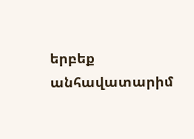երբեք անհավատարիմ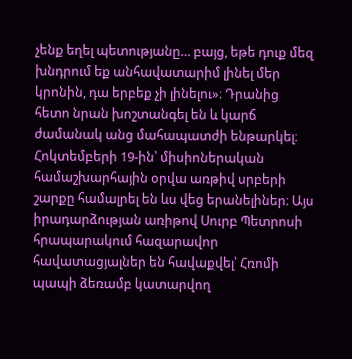չենք եղել պետությանը… բայց, եթե դուք մեզ խնդրում եք անհավատարիմ լինել մեր կրոնին, դա երբեք չի լինելու»։ Դրանից հետո նրան խոշտանգել են և կարճ ժամանակ անց մահապատժի ենթարկել։
Հոկտեմբերի 19-ին՝ միսիոներական համաշխարհային օրվա առթիվ սրբերի շարքը համալրել են ևս վեց երանելիներ։ Այս իրադարձության առիթով Սուրբ Պետրոսի հրապարակում հազարավոր հավատացյալներ են հավաքվել՝ Հռոմի պապի ձեռամբ կատարվող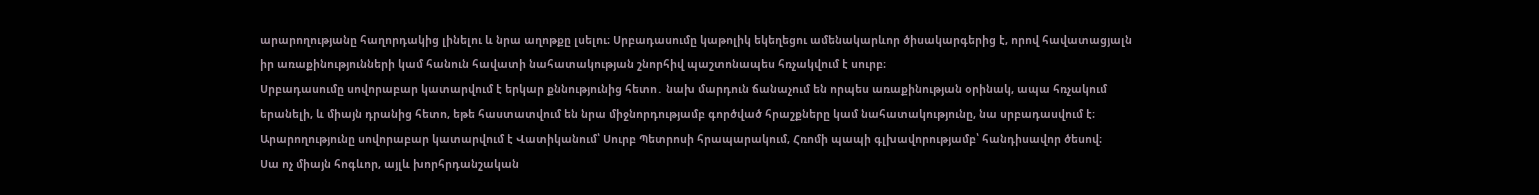արարողությանը հաղորդակից լինելու և նրա աղոթքը լսելու։ Սրբադասումը կաթոլիկ եկեղեցու ամենակարևոր ծիսակարգերից է, որով հավատացյալն իր առաքինությունների կամ հանուն հավատի նահատակության շնորհիվ պաշտոնապես հռչակվում է սուրբ։
Սրբադասումը սովորաբար կատարվում է երկար քննությունից հետո․ նախ մարդուն ճանաչում են որպես առաքինության օրինակ, ապա հռչակում երանելի, և միայն դրանից հետո, եթե հաստատվում են նրա միջնորդությամբ գործված հրաշքները կամ նահատակությունը, նա սրբադասվում է։ Արարողությունը սովորաբար կատարվում է Վատիկանում՝ Սուրբ Պետրոսի հրապարակում, Հռոմի պապի գլխավորությամբ՝ հանդիսավոր ծեսով։
Սա ոչ միայն հոգևոր, այլև խորհրդանշական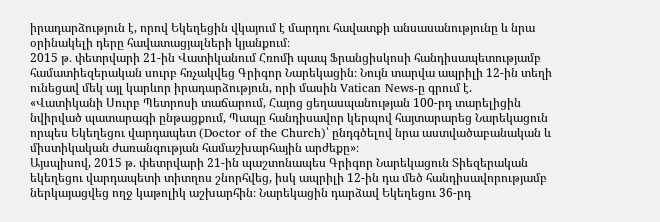իրադարձություն է, որով Եկեղեցին վկայում է մարդու հավատքի անսասանությունը և նրա օրինակելի դերը հավատացյալների կյանքում։
2015 թ․ փետրվարի 21-ին Վատիկանում Հռոմի պապ Ֆրանցիսկոսի հանդիսապետությամբ համատիեզերական սուրբ հռչակվեց Գրիգոր Նարեկացին։ Նույն տարվա ապրիլի 12-ին տեղի ունեցավ մեկ այլ կարևոր իրադարձություն, որի մասին Vatican News-ը գրում է.
«Վատիկանի Սուրբ Պետրոսի տաճարում, Հայոց ցեղասպանության 100-րդ տարելիցին նվիրված պատարագի ընթացքում, Պապը հանդիսավոր կերպով հայտարարեց Նարեկացուն որպես Եկեղեցու վարդապետ (Doctor of the Church)՝ ընդգծելով նրա աստվածաբանական և միստիկական ժառանգության համաշխարհային արժեքը»։
Այսպիսով, 2015 թ. փետրվարի 21-ին պաշտոնապես Գրիգոր Նարեկացուն Տիեզերական եկեղեցու վարդապետի տիտղոս շնորհվեց, իսկ ապրիլի 12-ին դա մեծ հանդիսավորությամբ ներկայացվեց ողջ կաթոլիկ աշխարհին։ Նարեկացին դարձավ Եկեղեցու 36-րդ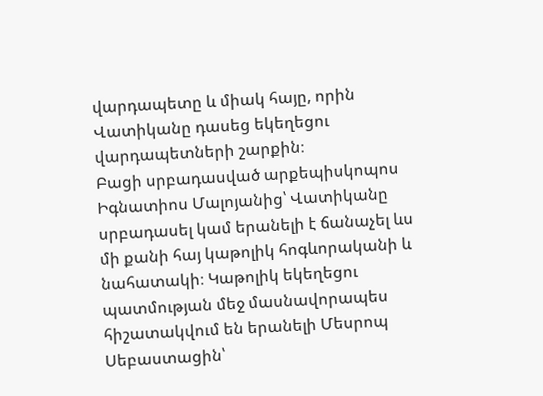վարդապետը և միակ հայը, որին Վատիկանը դասեց եկեղեցու վարդապետների շարքին։
Բացի սրբադասված արքեպիսկոպոս Իգնատիոս Մալոյանից՝ Վատիկանը սրբադասել կամ երանելի է ճանաչել ևս մի քանի հայ կաթոլիկ հոգևորականի և նահատակի։ Կաթոլիկ եկեղեցու պատմության մեջ մասնավորապես հիշատակվում են երանելի Մեսրոպ Սեբաստացին՝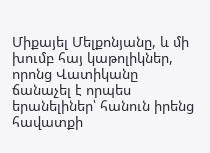Միքայել Մելքոնյանը, և մի խումբ հայ կաթոլիկներ, որոնց Վատիկանը ճանաչել է որպես երանելիներ՝ հանուն իրենց հավատքի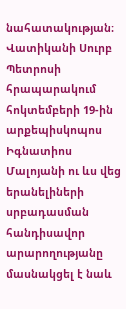նահատակության։
Վատիկանի Սուրբ Պետրոսի հրապարակում հոկտեմբերի 19-ին արքեպիսկոպոս Իգնատիոս Մալոյանի ու ևս վեց երանելիների սրբադասման հանդիսավոր արարողությանը մասնակցել է նաև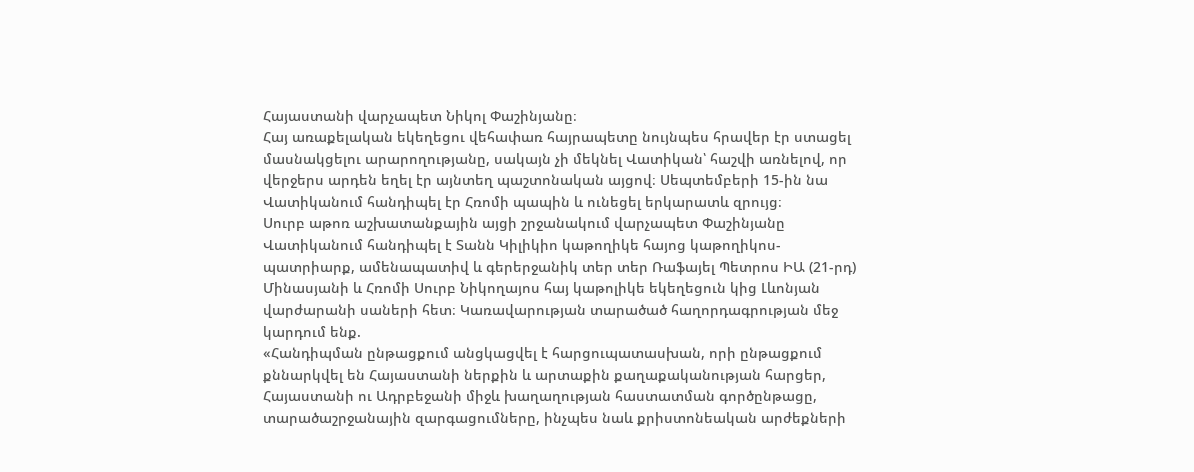Հայաստանի վարչապետ Նիկոլ Փաշինյանը։
Հայ առաքելական եկեղեցու վեհափառ հայրապետը նույնպես հրավեր էր ստացել մասնակցելու արարողությանը, սակայն չի մեկնել Վատիկան՝ հաշվի առնելով, որ վերջերս արդեն եղել էր այնտեղ պաշտոնական այցով։ Սեպտեմբերի 15-ին նա Վատիկանում հանդիպել էր Հռոմի պապին և ունեցել երկարատև զրույց։
Սուրբ աթոռ աշխատանքային այցի շրջանակում վարչապետ Փաշինյանը Վատիկանում հանդիպել է Տանն Կիլիկիո կաթողիկե հայոց կաթողիկոս-պատրիարք, ամենապատիվ և գերերջանիկ տեր տեր Ռաֆայել Պետրոս ԻԱ (21-րդ) Մինասյանի և Հռոմի Սուրբ Նիկողայոս հայ կաթոլիկե եկեղեցուն կից Լևոնյան վարժարանի սաների հետ։ Կառավարության տարածած հաղորդագրության մեջ կարդում ենք.
«Հանդիպման ընթացքում անցկացվել է հարցուպատասխան, որի ընթացքում քննարկվել են Հայաստանի ներքին և արտաքին քաղաքականության հարցեր, Հայաստանի ու Ադրբեջանի միջև խաղաղության հաստատման գործընթացը, տարածաշրջանային զարգացումները, ինչպես նաև քրիստոնեական արժեքների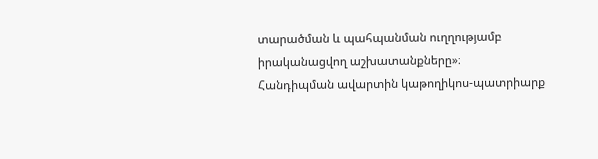տարածման և պահպանման ուղղությամբ իրականացվող աշխատանքները»։
Հանդիպման ավարտին կաթողիկոս-պատրիարք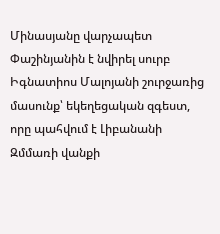Մինասյանը վարչապետ Փաշինյանին է նվիրել սուրբ Իգնատիոս Մալոյանի շուրջառից մասունք՝ եկեղեցական զգեստ, որը պահվում է Լիբանանի Զմմառի վանքի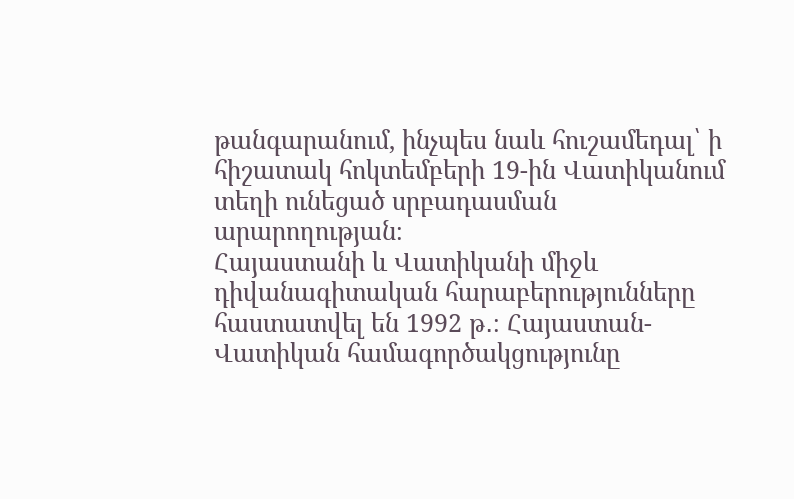թանգարանում, ինչպես նաև հուշամեդալ՝ ի հիշատակ հոկտեմբերի 19-ին Վատիկանում տեղի ունեցած սրբադասման արարողության։
Հայաստանի և Վատիկանի միջև դիվանագիտական հարաբերությունները հաստատվել են 1992 թ․։ Հայաստան-Վատիկան համագործակցությունը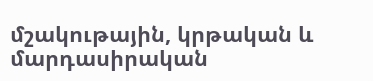մշակութային, կրթական և մարդասիրական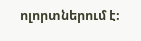ոլորտներում է։